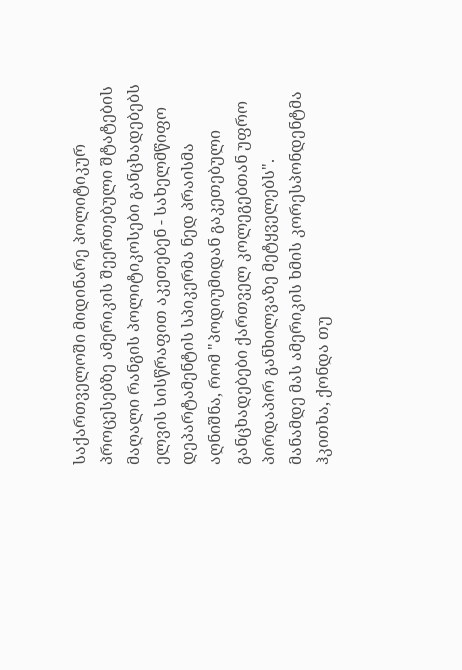საქართველოში მიდინარე პოლიტიკურ პროცესებზე ამერიკის შეერთებული შტატების მაღალი რანგის პოლიტიკოსები განცხადებებს ელვის სისწრაფით აკეთებენ - სახელმწიფო დეპარტამენტის სპიკერმა ნედ პრაისმა აღნიშნა, რომ "პოდიუმიდან გაკეთებული განცხადებები ქართველ კოლეგებთან უფრო პირდაპირ განხილვაზე მეტყველებს".
მანამდე მას ამერიკის ხმის კორესპონდენტმა ჰკითხა, ქონდა თუ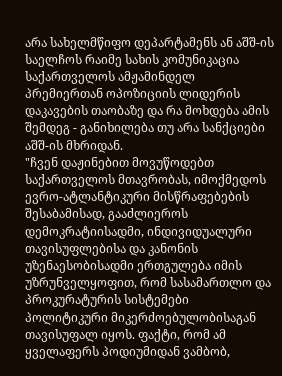არა სახელმწიფო დეპარტამენს ან აშშ-ის საელჩოს რაიმე სახის კომუნიკაცია საქართველოს ამჟამინდელ პრემიერთან ოპოზიციის ლიდერის დაკავების თაობაზე და რა მოხდება ამის შემდეგ - განიხილება თუ არა სანქციები აშშ-ის მხრიდან.
"ჩვენ დაჟინებით მოვუწოდებთ საქართველოს მთავრობას, იმოქმედოს ევრო-ატლანტიკური მისწრაფებების შესაბამისად, გააძლიეროს დემოკრატიისადმი, ინდივიდუალური თავისუფლებისა და კანონის უზენაესობისადმი ერთგულება იმის უზრუნველყოფით, რომ სასამართლო და პროკურატურის სისტემები პოლიტიკური მიკერძოებულობისაგან თავისუფალ იყოს. ფაქტი, რომ ამ ყველაფერს პოდიუმიდან ვამბობ,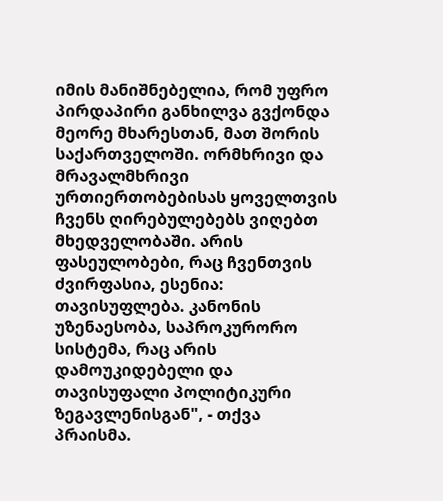იმის მანიშნებელია, რომ უფრო პირდაპირი განხილვა გვქონდა მეორე მხარესთან, მათ შორის საქართველოში. ორმხრივი და მრავალმხრივი ურთიერთობებისას ყოველთვის ჩვენს ღირებულებებს ვიღებთ მხედველობაში. არის ფასეულობები, რაც ჩვენთვის ძვირფასია, ესენია: თავისუფლება. კანონის უზენაესობა, საპროკურორო სისტემა, რაც არის დამოუკიდებელი და თავისუფალი პოლიტიკური ზეგავლენისგან", - თქვა პრაისმა.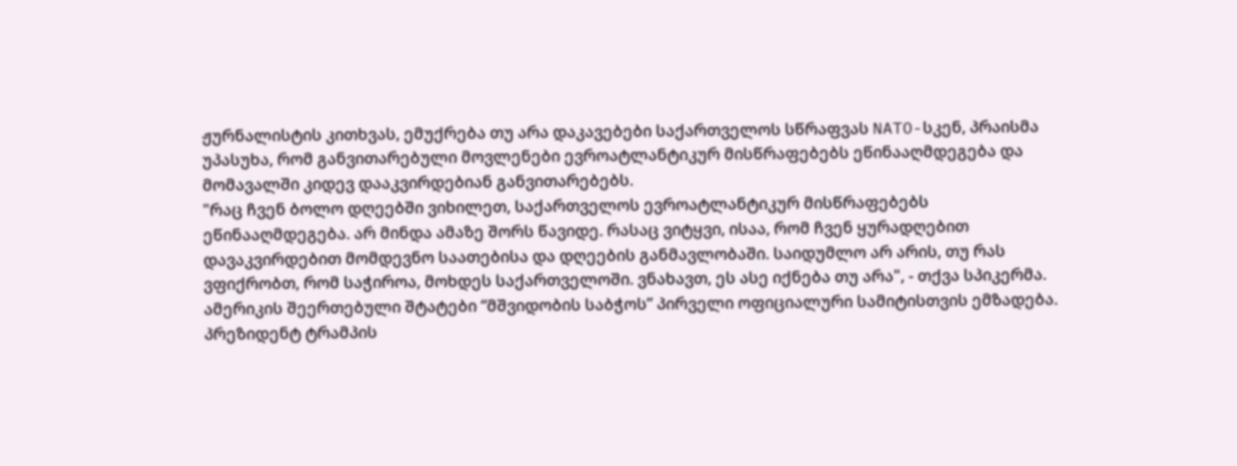ჟურნალისტის კითხვას, ემუქრება თუ არა დაკავებები საქართველოს სწრაფვას NATO-სკენ, პრაისმა უპასუხა, რომ განვითარებული მოვლენები ევროატლანტიკურ მისწრაფებებს ეწინააღმდეგება და მომავალში კიდევ დააკვირდებიან განვითარებებს.
"რაც ჩვენ ბოლო დღეებში ვიხილეთ, საქართველოს ევროატლანტიკურ მისწრაფებებს ეწინააღმდეგება. არ მინდა ამაზე შორს წავიდე. რასაც ვიტყვი, ისაა, რომ ჩვენ ყურადღებით დავაკვირდებით მომდევნო საათებისა და დღეების განმავლობაში. საიდუმლო არ არის, თუ რას ვფიქრობთ, რომ საჭიროა, მოხდეს საქართველოში. ვნახავთ, ეს ასე იქნება თუ არა", - თქვა სპიკერმა.
ამერიკის შეერთებული შტატები “მშვიდობის საბჭოს” პირველი ოფიციალური სამიტისთვის ემზადება. პრეზიდენტ ტრამპის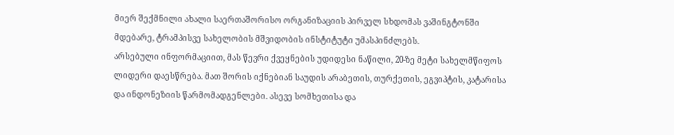მიერ შექმნილი ახალი საერთაშორისო ორგანიზაციის პირველ სხდომას ვაშინგტონში მდებარე, ტრამპისვე სახელობის მშვიდობის ინსტიტუტი უმასპინძლებს.
არსებული ინფორმაციით, მას წევრი ქვეყნების უდიდესი ნაწილი, 20-ზე მეტი სახელმწიფოს ლიდერი დაესწრება. მათ შორის იქნებიან საუდის არაბეთის, თურქეთის, ეგვიპტის, კატარისა და ინდონეზიის წარმომადგენლები. ასევე სომხეთისა და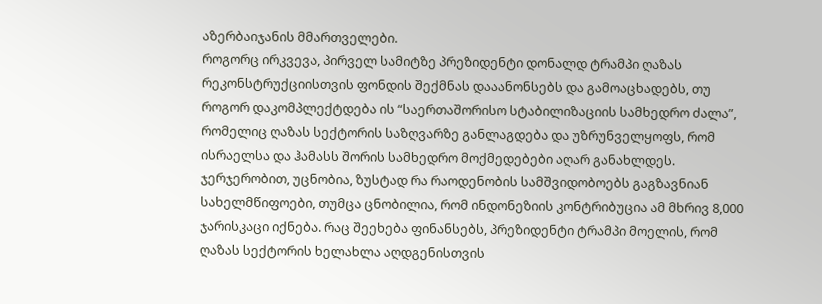აზერბაიჯანის მმართველები.
როგორც ირკვევა, პირველ სამიტზე პრეზიდენტი დონალდ ტრამპი ღაზას რეკონსტრუქციისთვის ფონდის შექმნას დააანონსებს და გამოაცხადებს, თუ როგორ დაკომპლექტდება ის “საერთაშორისო სტაბილიზაციის სამხედრო ძალა”, რომელიც ღაზას სექტორის საზღვარზე განლაგდება და უზრუნველყოფს, რომ ისრაელსა და ჰამასს შორის სამხედრო მოქმედებები აღარ განახლდეს.
ჯერჯერობით, უცნობია, ზუსტად რა რაოდენობის სამშვიდობოებს გაგზავნიან სახელმწიფოები, თუმცა ცნობილია, რომ ინდონეზიის კონტრიბუცია ამ მხრივ 8,000 ჯარისკაცი იქნება. რაც შეეხება ფინანსებს, პრეზიდენტი ტრამპი მოელის, რომ ღაზას სექტორის ხელახლა აღდგენისთვის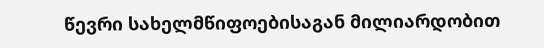წევრი სახელმწიფოებისაგან მილიარდობით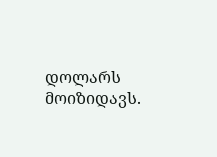დოლარს მოიზიდავს.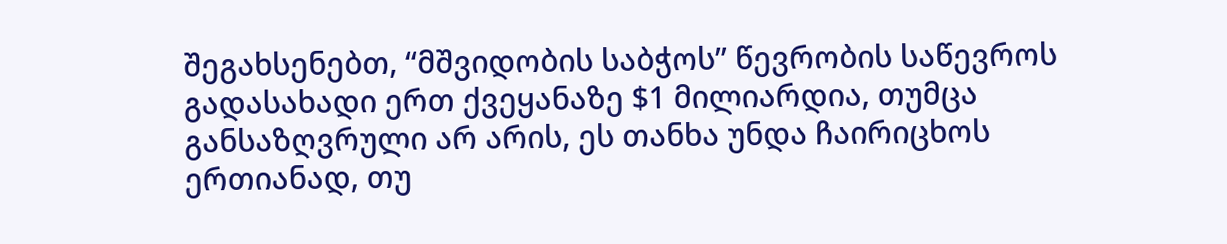შეგახსენებთ, “მშვიდობის საბჭოს” წევრობის საწევროს გადასახადი ერთ ქვეყანაზე $1 მილიარდია, თუმცა განსაზღვრული არ არის, ეს თანხა უნდა ჩაირიცხოს ერთიანად, თუ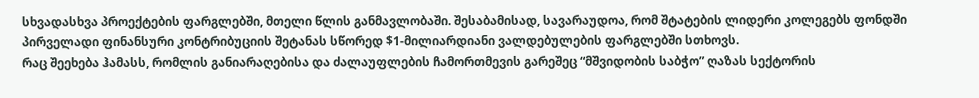სხვადასხვა პროექტების ფარგლებში, მთელი წლის განმავლობაში. შესაბამისად, სავარაუდოა, რომ შტატების ლიდერი კოლეგებს ფონდში პირველადი ფინანსური კონტრიბუციის შეტანას სწორედ $1-მილიარდიანი ვალდებულების ფარგლებში სთხოვს.
რაც შეეხება ჰამასს, რომლის განიარაღებისა და ძალაუფლების ჩამორთმევის გარეშეც “მშვიდობის საბჭო” ღაზას სექტორის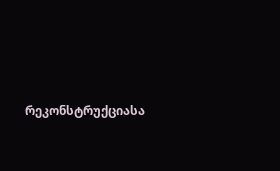რეკონსტრუქციასა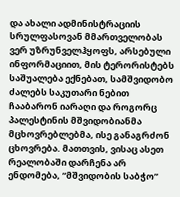და ახალი ადმინისტრაციის სრულფასოვან მმართველობას ვერ უზრუნველჰყოფს, არსებული ინფორმაციით, მის ტერორისტებს საშუალება ექნებათ, სამშვიდობო ძალებს საკუთარი ნებით ჩააბარონ იარაღი და როგორც პალესტინის მშვიდობიანმა მცხოვრებლებმა, ისე განაგრძონ ცხოვრება. მათთვის, ვისაც ასეთ რეალობაში დარჩენა არ ენდომება, “მშვიდობის საბჭო”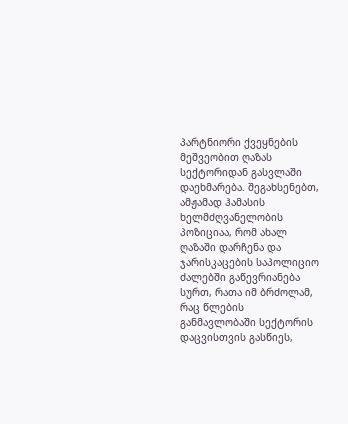პარტნიორი ქვეყნების მეშვეობით ღაზას სექტორიდან გასვლაში დაეხმარება. შეგახსენებთ, ამჟამად ჰამასის ხელმძღვანელობის პოზიციაა, რომ ახალ ღაზაში დარჩენა და ჯარისკაცების საპოლიციო ძალებში გაწევრიანება სურთ, რათა იმ ბრძოლამ, რაც წლების განმავლობაში სექტორის დაცვისთვის გასწიეს,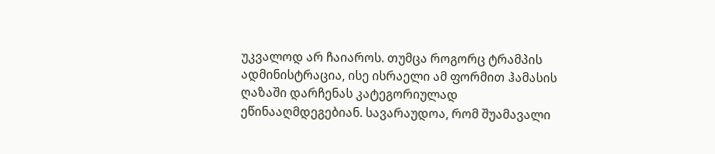უკვალოდ არ ჩაიაროს. თუმცა როგორც ტრამპის ადმინისტრაცია, ისე ისრაელი ამ ფორმით ჰამასის ღაზაში დარჩენას კატეგორიულად ეწინააღმდეგებიან. სავარაუდოა, რომ შუამავალი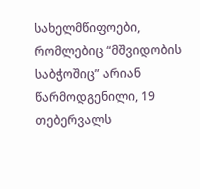სახელმწიფოები, რომლებიც “მშვიდობის საბჭოშიც” არიან წარმოდგენილი, 19 თებერვალს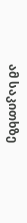ამ საკითხზე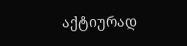აქტიურად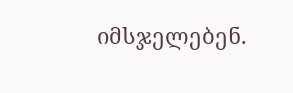იმსჯელებენ.